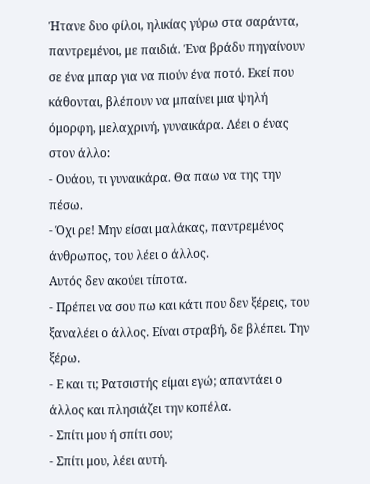Ήτανε δυο φίλοι, ηλικίας γύρω στα σαράντα, παντρεμένοι, με παιδιά. Ένα βράδυ πηγαίνουν σε ένα μπαρ για να πιούν ένα ποτό. Εκεί που κάθονται, βλέπουν να μπαίνει μια ψηλή όμορφη, μελαχρινή, γυναικάρα. Λέει ο ένας στον άλλο:
- Ουάου, τι γυναικάρα. Θα παω να της την πέσω.
- Όχι ρε! Μην είσαι μαλάκας, παντρεμένος άνθρωπος, του λέει ο άλλος.
Αυτός δεν ακούει τίποτα.
- Πρέπει να σου πω και κάτι που δεν ξέρεις, του ξαναλέει ο άλλος. Είναι στραβή, δε βλέπει. Την ξέρω.
- Ε και τι; Ρατσιστής είμαι εγώ; απαντάει ο άλλος και πλησιάζει την κοπέλα.
- Σπίτι μου ή σπίτι σου;
- Σπίτι μου, λέει αυτή.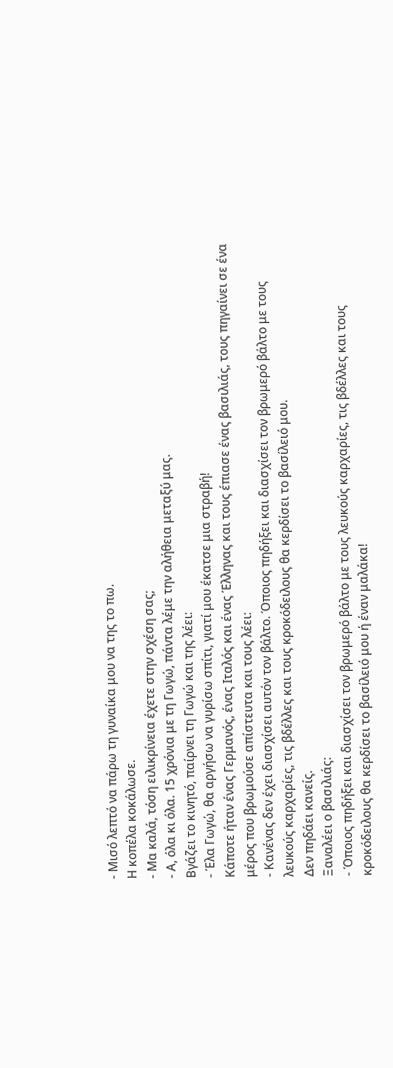- Μισό λεπτό να πάρω τη γυναίκα μου να της το πω.
Η κοπέλα κοκάλωσε.
- Μα καλά, τόση ειλικρίνεια έχετε στην σχέση σας;
- Α, όλα κι όλα. 15 χρόνια με τη Γωγώ, πάντα λέμε την αλήθεια μεταξύ μας.
Βγάζει το κινητό, παίρνει τη Γωγώ και της λέει:
- Έλα Γωγώ, θα αργήσω να γυρίσω σπίτι, γιατί μου έκατσε μια στραβή!
Κάποτε ήταν ένας Γερμανός, ένας Ιταλός και ένας Έλληνας και τους έπιασε ένας βασιλιάς, τους πηγαίνει σε ένα μέρος που βρωμούσε απίστευτα και τους λέει:
- Κανένας δεν έχει διασχίσει αυτόν τον βάλτο. Όποιος πηδήξει και διασχίσει τον βρωμερό βάλτο με τους λευκούς καρχαρίες, τις βδέλλες και τους κροκόδειλους θα κερδίσει το βασίλειό μου.
Δεν πηδάει κανείς.
Ξαναλέει ο βασιλιάς:
- Όποιος πηδήξει και διασχίσει τον βρωμερό βάλτο με τους λευκούς καρχαρίες, τις βδέλλες και τους κροκόδειλους θα κερδίσει το βασίλειό μου ή έναν μαλάκα!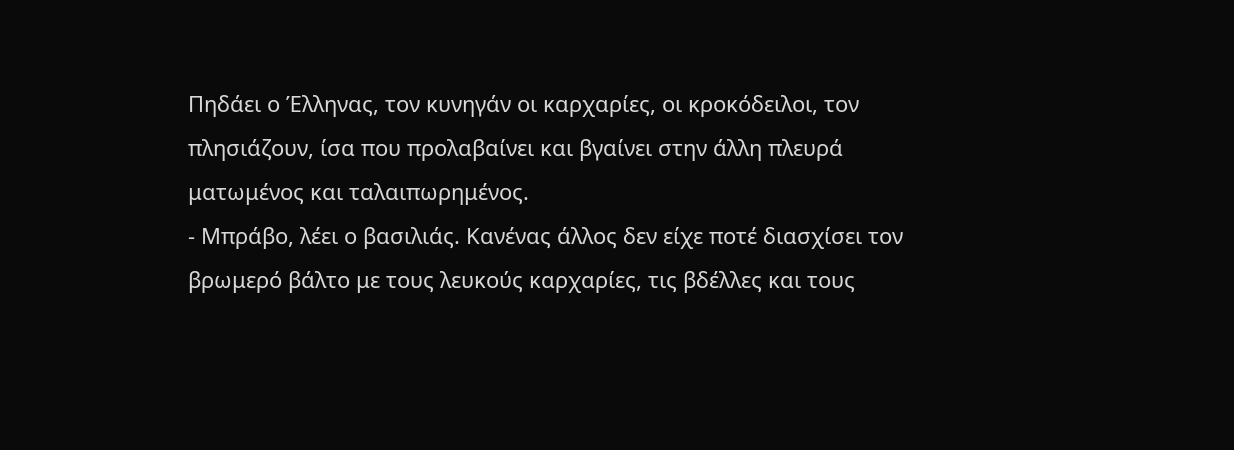Πηδάει ο Έλληνας, τον κυνηγάν οι καρχαρίες, οι κροκόδειλοι, τον πλησιάζουν, ίσα που προλαβαίνει και βγαίνει στην άλλη πλευρά ματωμένος και ταλαιπωρημένος.
- Μπράβο, λέει ο βασιλιάς. Κανένας άλλος δεν είχε ποτέ διασχίσει τον βρωμερό βάλτο με τους λευκούς καρχαρίες, τις βδέλλες και τους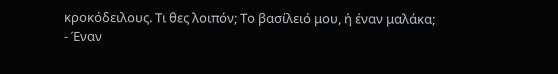κροκόδειλους. Τι θες λοιπόν; Το βασίλειό μου, ή έναν μαλάκα;
- Έναν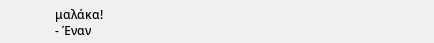μαλάκα!
- Έναν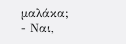μαλάκα;
- Ναι,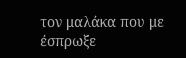τον μαλάκα που με έσπρωξε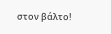στον βάλτο!